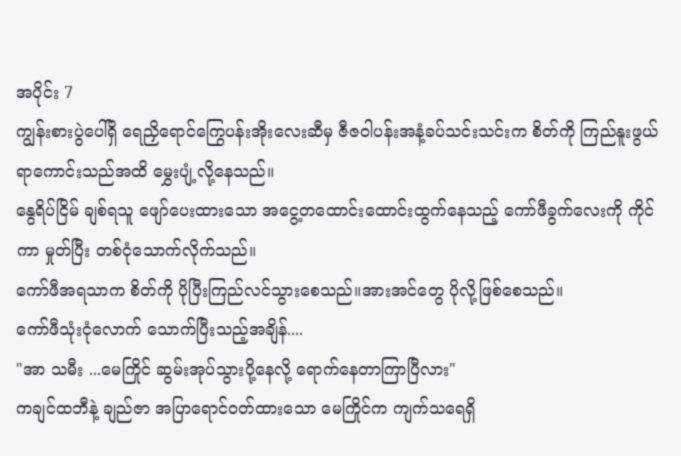အပိုင်း 7
ကျွန်းစားပွဲပေါ်ရှိ ရေညှိရောင်ကြွေပန်းအိုးလေးဆီမှ ဇီဇဝါပန်းအနံ့ခပ်သင်းသင်းက စိတ်ကို ကြည်နူးဖွယ်ရာကောင်းသည်အထိ မွှေးပျံ့လို့နေသည်။
နွေရိပ်ငြိမ် ချစ်ရသူ ဖျော်ပေးထားသော အငွေ့တထောင်းထောင်းထွက်နေသည့် ကော်ဖီခွက်လေးကို ကိုင်ကာ မှုတ်ပြီး တစ်ငုံသောက်လိုက်သည်။
ကော်ဖီအရသာက စိတ်ကို ပိုပြီးကြည်လင်သွားစေသည်။အားအင်တွေ ပိုလို့ဖြစ်စေသည်။
ကော်ဖီသုံးငုံလောက် သောက်ပြီးသည့်အချိန်....
"အာ သမီး ...မေကြိုင် ဆွမ်းအုပ်သွားပို့နေလို့ ရောက်နေတာကြာပြီလား"
ကချင်ထဘီနဲ့ ချည်ဇာ အပြာရောင်ဝတ်ထားသော မေကြိုင်က ကျက်သရေရှိ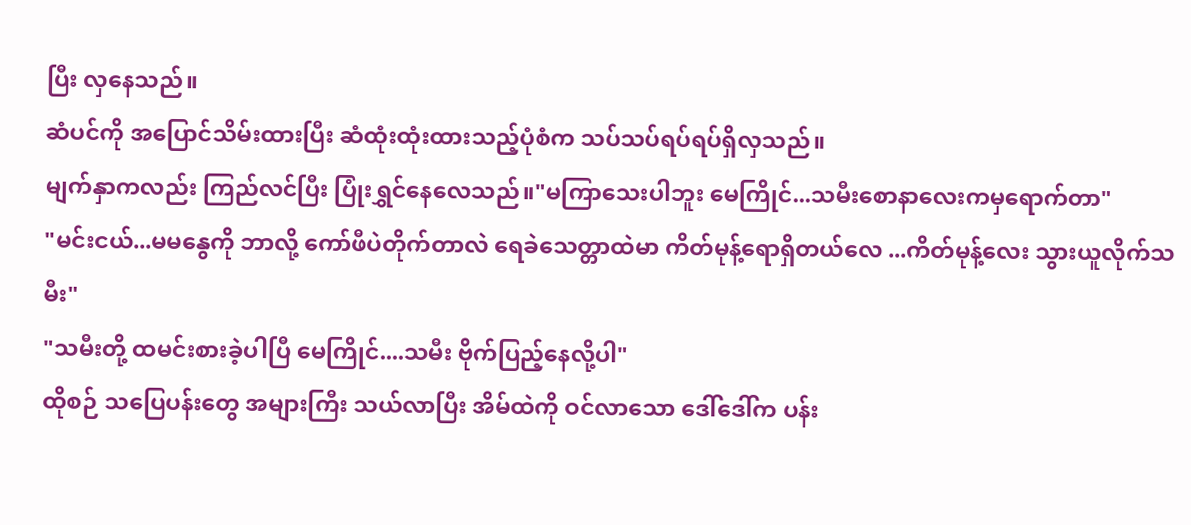ပြီး လှနေသည်။
ဆံပင်ကို အပြောင်သိမ်းထားပြီး ဆံထုံးထုံးထားသည့်ပုံစံက သပ်သပ်ရပ်ရပ်ရှိလှသည်။
မျက်နှာကလည်း ကြည်လင်ပြီး ပြုံးရွှင်နေလေသည်။"မကြာသေးပါဘူး မေကြိုင်...သမီးစောနာလေးကမှရောက်တာ"
"မင်းငယ်...မမနွေကို ဘာလို့ ကော်ဖီပဲတိုက်တာလဲ ရေခဲသေတ္တာထဲမာ ကိတ်မုန့်ရောရှိတယ်လေ ...ကိတ်မုန့်လေး သွားယူလိုက်သမီး"
"သမီးတို့ ထမင်းစားခဲ့ပါပြီ မေကြိုင်....သမီး ဗိုက်ပြည့်နေလို့ပါ"
ထိုစဉ် သပြေပန်းတွေ အများကြီး သယ်လာပြီး အိမ်ထဲကို ဝင်လာသော ဒေါ်ဒေါ်က ပန်း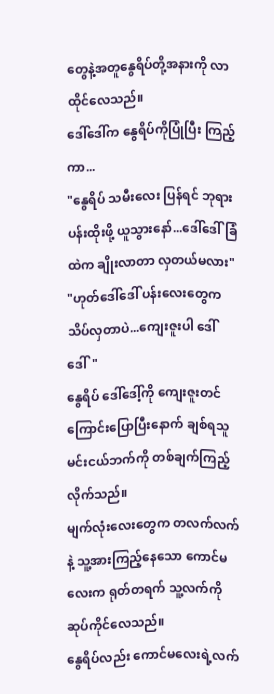တွေနဲ့အတူနွေရိပ်တို့အနားကို လာထိုင်လေသည်။
ဒေါ်ဒေါ်က နွေရိပ်ကိုပြုံပြီး ကြည့်ကာ...
"နွေရိပ် သမီးလေး ပြန်ရင် ဘုရားပန်းထိုးဖို့ ယူသွားနော်...ဒေါ်ဒေါ်ခြံထဲက ချိုးလာတာ လှတယ်မလား"
"ဟုတ်ဒေါ်ဒေါ် ပန်းလေးတွေက သိပ်လှတာပဲ...ကျေးဇူးပါ ဒေါ်ဒေါ်"
နွေရိပ် ဒေါ်ဒေါ့်ကို ကျေးဇူးတင်ကြောင်းပြောပြီးနောက် ချစ်ရသူ မင်းငယ်ဘက်ကို တစ်ချက်ကြည့်လိုက်သည်။
မျက်လုံးလေးတွေက တလက်လက်နဲ့ သူ့အားကြည့်နေသော ကောင်မလေးက ရုတ်တရက် သူ့လက်ကို ဆုပ်ကိုင်လေသည်။
နွေရိပ်လည်း ကောင်မလေးရဲ့လက်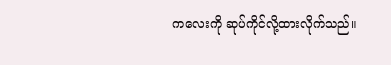ကလေးကို ဆုပ်ကိုင်လို့ထားလိုက်သည်။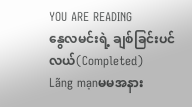YOU ARE READING
နွေလမင်းရဲ့ ချစ်ခြင်းပင်လယ်(Completed)
Lãng mạnမမအနား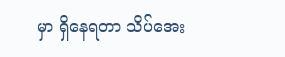မှာ ရှိနေရတာ သိပ်အေး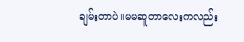ချမ်းတာပဲ။မမဆူတာလေးကလည်း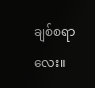ချစ်စရာလေး။